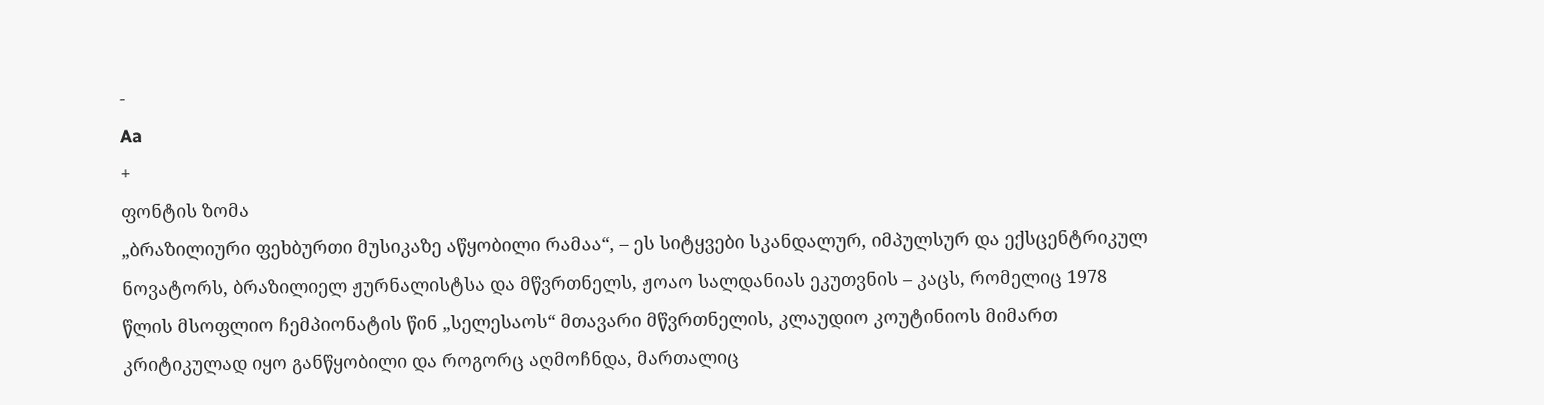-
Aa
+
ფონტის ზომა
„ბრაზილიური ფეხბურთი მუსიკაზე აწყობილი რამაა“, – ეს სიტყვები სკანდალურ, იმპულსურ და ექსცენტრიკულ ნოვატორს, ბრაზილიელ ჟურნალისტსა და მწვრთნელს, ჟოაო სალდანიას ეკუთვნის – კაცს, რომელიც 1978 წლის მსოფლიო ჩემპიონატის წინ „სელესაოს“ მთავარი მწვრთნელის, კლაუდიო კოუტინიოს მიმართ კრიტიკულად იყო განწყობილი და როგორც აღმოჩნდა, მართალიც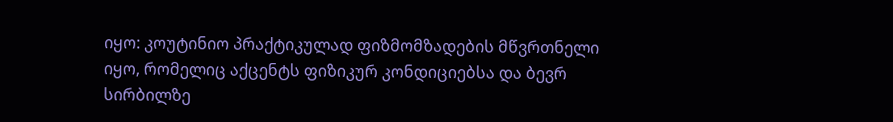იყო: კოუტინიო პრაქტიკულად ფიზმომზადების მწვრთნელი იყო, რომელიც აქცენტს ფიზიკურ კონდიციებსა და ბევრ სირბილზე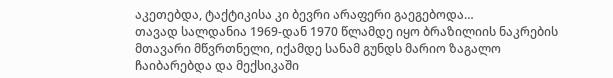აკეთებდა, ტაქტიკისა კი ბევრი არაფერი გაეგებოდა…
თავად სალდანია 1969-დან 1970 წლამდე იყო ბრაზილიის ნაკრების მთავარი მწვრთნელი, იქამდე სანამ გუნდს მარიო ზაგალო ჩაიბარებდა და მექსიკაში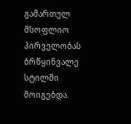გამართულ მსოფლიო პირველობას ბრწყინვალე სტილში მოიგებდა.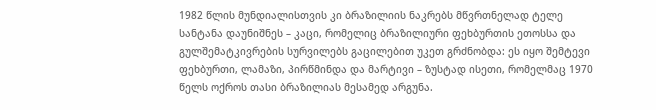1982 წლის მუნდიალისთვის კი ბრაზილიის ნაკრებს მწვრთნელად ტელე სანტანა დაუნიშნეს – კაცი, რომელიც ბრაზილიური ფეხბურთის ეთოსსა და გულშემატკივრების სურვილებს გაცილებით უკეთ გრძნობდა: ეს იყო შემტევი ფეხბურთი, ლამაზი, პირწმინდა და მარტივი – ზუსტად ისეთი, რომელმაც 1970 წელს ოქროს თასი ბრაზილიას მესამედ არგუნა.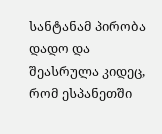სანტანამ პირობა დადო და შეასრულა კიდეც, რომ ესპანეთში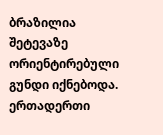ბრაზილია შეტევაზე ორიენტირებული გუნდი იქნებოდა. ერთადერთი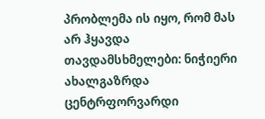პრობლემა ის იყო, რომ მას არ ჰყავდა თავდამსხმელები: ნიჭიერი ახალგაზრდა ცენტრფორვარდი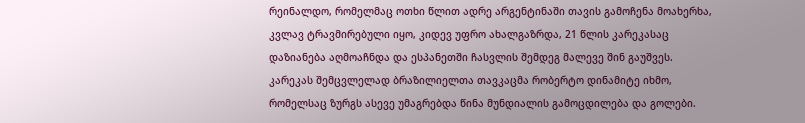რეინალდო, რომელმაც ოთხი წლით ადრე არგენტინაში თავის გამოჩენა მოახერხა, კვლავ ტრავმირებული იყო, კიდევ უფრო ახალგაზრდა, 21 წლის კარეკასაც დაზიანება აღმოაჩნდა და ესპანეთში ჩასვლის შემდეგ მალევე შინ გაუშვეს. კარეკას შემცვლელად ბრაზილიელთა თავკაცმა რობერტო დინამიტე იხმო, რომელსაც ზურგს ასევე უმაგრებდა წინა მუნდიალის გამოცდილება და გოლები.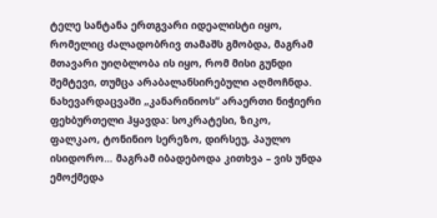ტელე სანტანა ერთგვარი იდეალისტი იყო, რომელიც ძალადობრივ თამაშს გმობდა, მაგრამ მთავარი უიღბლობა ის იყო, რომ მისი გუნდი შემტევი, თუმცა არაბალანსირებული აღმოჩნდა. ნახევარდაცვაში „კანარინიოს“ არაერთი ნიჭიერი ფეხბურთელი ჰყავდა: სოკრატესი, ზიკო, ფალკაო, ტონინიო სერეზო, დირსეუ, პაულო ისიდორო… მაგრამ იბადებოდა კითხვა – ვის უნდა ემოქმედა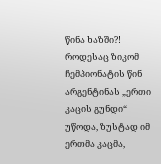წინა ხაზში?!
როდესაც ზიკომ ჩემპიონატის წინ არგენტინას „ერთი კაცის გუნდი“ უწოდა, ზუსტად იმ ერთმა კაცმა,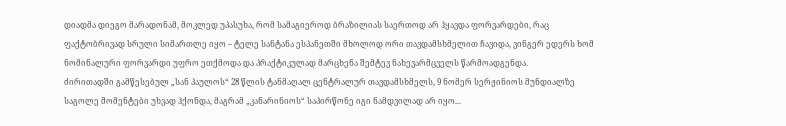დიადმა დიეგო მარადონამ, მოკლედ უპასუხა, რომ სამაგიეროდ ბრაზილიას საერთოდ არ ჰყავდა ფორვარდები, რაც ფაქტობრივად სრული სიმართლე იყო – ტელე სანტანა ესპანეთში მხოლოდ ორი თავდამსხმელით ჩავიდა, ვინგერ ედერს ხომ ნომინალური ფორვარდი უფრო ეთქმოდა და პრაქტიკულად მარცხენა შემტევ ნახევარმცველს წარმოადგენდა.
ძირითადში გამწესებულ „სან პაულოს“ 28 წლის ტანმაღალ ცენტრალურ თავდამსხმელს, 9 ნომერ სერჟინიოს მუნდიალზე საგოლე მომენტები უხვად ჰქონდა, მაგრამ „კანარინიოს“ საპირწონე იგი ნამდვილად არ იყო...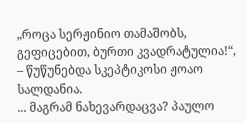„როცა სერჟინიო თამაშობს, გეფიცებით, ბურთი კვადრატულია!“, – წუწუნებდა სკეპტიკოსი ჟოაო სალდანია.
... მაგრამ ნახევარდაცვა? პაულო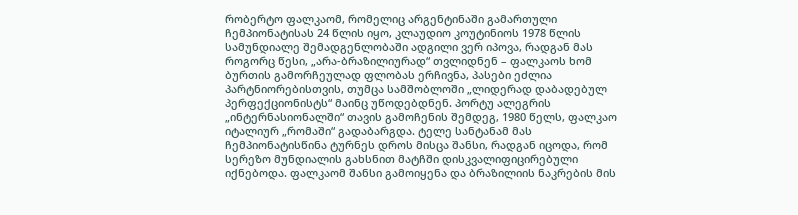რობერტო ფალკაომ, რომელიც არგენტინაში გამართული ჩემპიონატისას 24 წლის იყო, კლაუდიო კოუტინიოს 1978 წლის სამუნდიალე შემადგენლობაში ადგილი ვერ იპოვა, რადგან მას როგორც წესი, „არა-ბრაზილიურად“ თვლიდნენ – ფალკაოს ხომ ბურთის გამორჩეულად ფლობას ერჩივნა, პასები ეძლია პარტნიორებისთვის, თუმცა სამშობლოში „ლიდერად დაბადებულ პერფექციონისტს“ მაინც უწოდებდნენ. პორტუ ალეგრის „ინტერნასიონალში“ თავის გამოჩენის შემდეგ, 1980 წელს, ფალკაო იტალიურ „რომაში“ გადაბარგდა. ტელე სანტანამ მას ჩემპიონატისწინა ტურნეს დროს მისცა შანსი, რადგან იცოდა, რომ სერეზო მუნდიალის გახსნით მატჩში დისკვალიფიცირებული იქნებოდა. ფალკაომ შანსი გამოიყენა და ბრაზილიის ნაკრების მის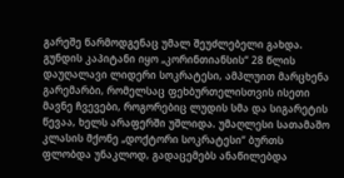გარეშე წარმოდგენაც უმალ შეუძლებელი გახდა.
გუნდის კაპიტანი იყო „კორინთიანსის“ 28 წლის დაუღალავი ლიდერი სოკრატესი, ამპლუით მარცხენა გარემარბი, რომელსაც ფეხბურთელისთვის ისეთი მავნე ჩვევები, როგორებიც ლუდის სმა და სიგარეტის წევაა, ხელს არაფერში უშლიდა. უმაღლესი სათამაშო კლასის მქონე „დოქტორი სოკრატესი“ ბურთს ფლობდა უნაკლოდ, გადაცემებს ანაწილებდა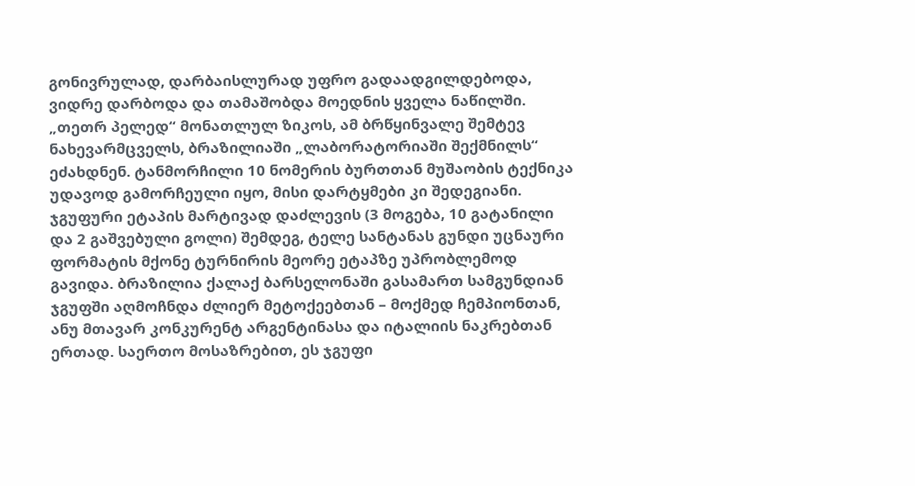გონივრულად, დარბაისლურად უფრო გადაადგილდებოდა, ვიდრე დარბოდა და თამაშობდა მოედნის ყველა ნაწილში.
„თეთრ პელედ“ მონათლულ ზიკოს, ამ ბრწყინვალე შემტევ ნახევარმცველს, ბრაზილიაში „ლაბორატორიაში შექმნილს“ ეძახდნენ. ტანმორჩილი 10 ნომერის ბურთთან მუშაობის ტექნიკა უდავოდ გამორჩეული იყო, მისი დარტყმები კი შედეგიანი.
ჯგუფური ეტაპის მარტივად დაძლევის (3 მოგება, 10 გატანილი და 2 გაშვებული გოლი) შემდეგ, ტელე სანტანას გუნდი უცნაური ფორმატის მქონე ტურნირის მეორე ეტაპზე უპრობლემოდ გავიდა. ბრაზილია ქალაქ ბარსელონაში გასამართ სამგუნდიან ჯგუფში აღმოჩნდა ძლიერ მეტოქეებთან – მოქმედ ჩემპიონთან, ანუ მთავარ კონკურენტ არგენტინასა და იტალიის ნაკრებთან ერთად. საერთო მოსაზრებით, ეს ჯგუფი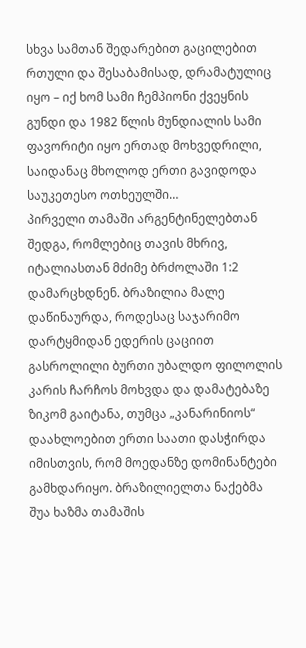სხვა სამთან შედარებით გაცილებით რთული და შესაბამისად, დრამატულიც იყო – იქ ხომ სამი ჩემპიონი ქვეყნის გუნდი და 1982 წლის მუნდიალის სამი ფავორიტი იყო ერთად მოხვედრილი, საიდანაც მხოლოდ ერთი გავიდოდა საუკეთესო ოთხეულში…
პირველი თამაში არგენტინელებთან შედგა, რომლებიც თავის მხრივ, იტალიასთან მძიმე ბრძოლაში 1:2 დამარცხდნენ. ბრაზილია მალე დაწინაურდა, როდესაც საჯარიმო დარტყმიდან ედერის ცაციით გასროლილი ბურთი უბალდო ფილოლის კარის ჩარჩოს მოხვდა და დამატებაზე ზიკომ გაიტანა, თუმცა „კანარინიოს“ დაახლოებით ერთი საათი დასჭირდა იმისთვის, რომ მოედანზე დომინანტები გამხდარიყო. ბრაზილიელთა ნაქებმა შუა ხაზმა თამაშის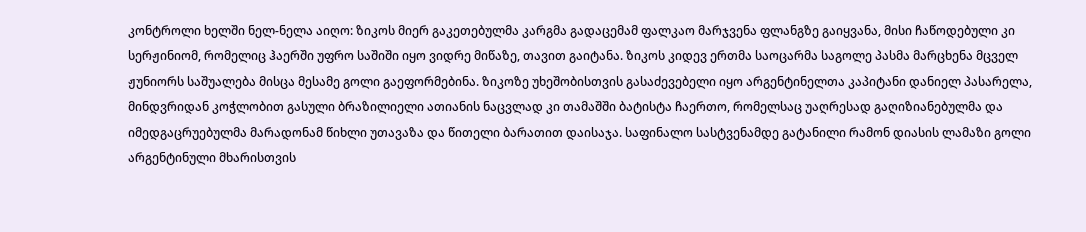კონტროლი ხელში ნელ-ნელა აიღო: ზიკოს მიერ გაკეთებულმა კარგმა გადაცემამ ფალკაო მარჯვენა ფლანგზე გაიყვანა, მისი ჩაწოდებული კი სერჟინიომ, რომელიც ჰაერში უფრო საშიში იყო ვიდრე მიწაზე, თავით გაიტანა. ზიკოს კიდევ ერთმა საოცარმა საგოლე პასმა მარცხენა მცველ ჟუნიორს საშუალება მისცა მესამე გოლი გაეფორმებინა. ზიკოზე უხეშობისთვის გასაძევებელი იყო არგენტინელთა კაპიტანი დანიელ პასარელა, მინდვრიდან კოჭლობით გასული ბრაზილიელი ათიანის ნაცვლად კი თამაშში ბატისტა ჩაერთო, რომელსაც უაღრესად გაღიზიანებულმა და იმედგაცრუებულმა მარადონამ წიხლი უთავაზა და წითელი ბარათით დაისაჯა. საფინალო სასტვენამდე გატანილი რამონ დიასის ლამაზი გოლი არგენტინული მხარისთვის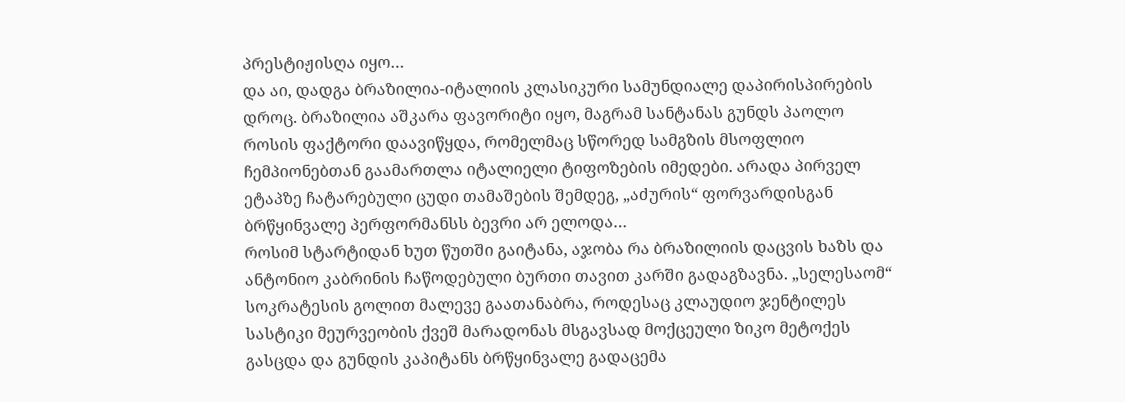პრესტიჟისღა იყო…
და აი, დადგა ბრაზილია-იტალიის კლასიკური სამუნდიალე დაპირისპირების დროც. ბრაზილია აშკარა ფავორიტი იყო, მაგრამ სანტანას გუნდს პაოლო როსის ფაქტორი დაავიწყდა, რომელმაც სწორედ სამგზის მსოფლიო ჩემპიონებთან გაამართლა იტალიელი ტიფოზების იმედები. არადა პირველ ეტაპზე ჩატარებული ცუდი თამაშების შემდეგ, „აძურის“ ფორვარდისგან ბრწყინვალე პერფორმანსს ბევრი არ ელოდა…
როსიმ სტარტიდან ხუთ წუთში გაიტანა, აჯობა რა ბრაზილიის დაცვის ხაზს და ანტონიო კაბრინის ჩაწოდებული ბურთი თავით კარში გადაგზავნა. „სელესაომ“ სოკრატესის გოლით მალევე გაათანაბრა, როდესაც კლაუდიო ჯენტილეს სასტიკი მეურვეობის ქვეშ მარადონას მსგავსად მოქცეული ზიკო მეტოქეს გასცდა და გუნდის კაპიტანს ბრწყინვალე გადაცემა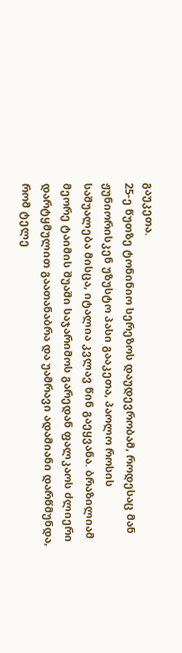გაუკეთა.
25-ე წუთზე ტონინიო სერეზოს დაუდევრობამ, როდესაც მან ჟუნიორისკენ უზუსტო პასი გააკეთა, პაოლო როსის საშუალება მისცა, იტალია კვლავ წინ გაეყვანა. ბრაზილიამ მეორე ტაიმის შუაში საჯარიმოს გარედან ფალკაოს ძლიერი დარტყმულით გაათანაბრა და უამრავი ადამიანი დარწმუნდა, რომ ტელე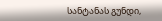სანტანას გუნდი,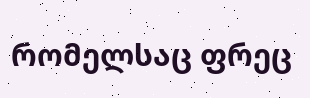რომელსაც ფრეც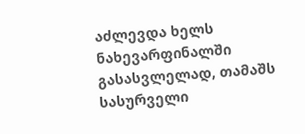აძლევდა ხელს ნახევარფინალში გასასვლელად, თამაშს სასურველი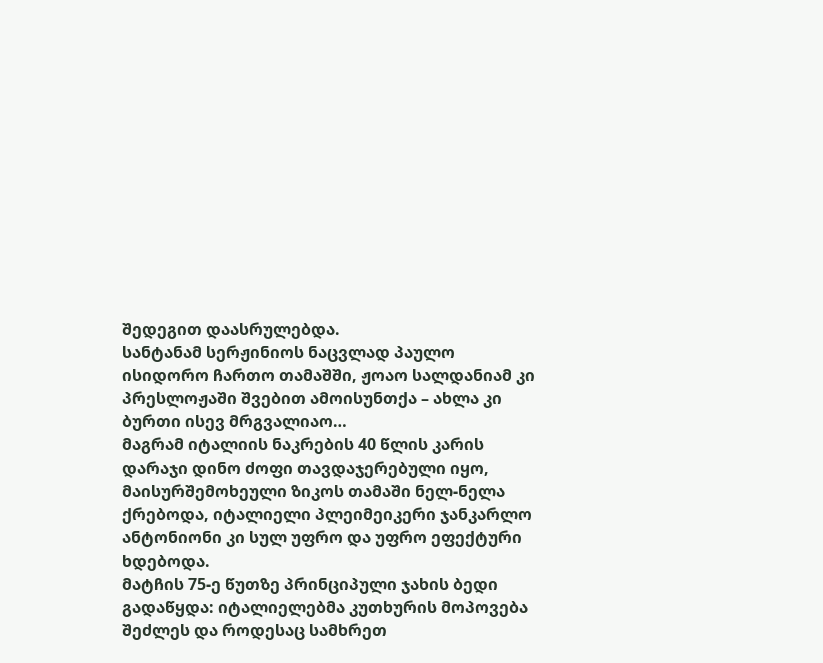შედეგით დაასრულებდა.
სანტანამ სერჟინიოს ნაცვლად პაულო ისიდორო ჩართო თამაშში, ჟოაო სალდანიამ კი პრესლოჟაში შვებით ამოისუნთქა – ახლა კი ბურთი ისევ მრგვალიაო…
მაგრამ იტალიის ნაკრების 40 წლის კარის დარაჯი დინო ძოფი თავდაჯერებული იყო, მაისურშემოხეული ზიკოს თამაში ნელ-ნელა ქრებოდა, იტალიელი პლეიმეიკერი ჯანკარლო ანტონიონი კი სულ უფრო და უფრო ეფექტური ხდებოდა.
მატჩის 75-ე წუთზე პრინციპული ჯახის ბედი გადაწყდა: იტალიელებმა კუთხურის მოპოვება შეძლეს და როდესაც სამხრეთ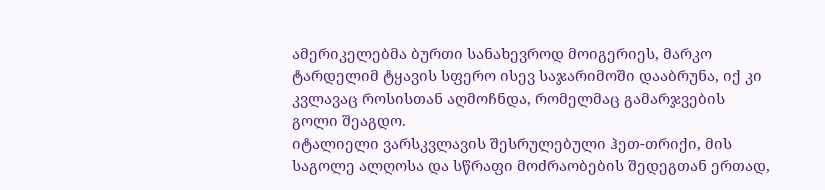ამერიკელებმა ბურთი სანახევროდ მოიგერიეს, მარკო ტარდელიმ ტყავის სფერო ისევ საჯარიმოში დააბრუნა, იქ კი კვლავაც როსისთან აღმოჩნდა, რომელმაც გამარჯვების გოლი შეაგდო.
იტალიელი ვარსკვლავის შესრულებული ჰეთ-თრიქი, მის საგოლე ალღოსა და სწრაფი მოძრაობების შედეგთან ერთად,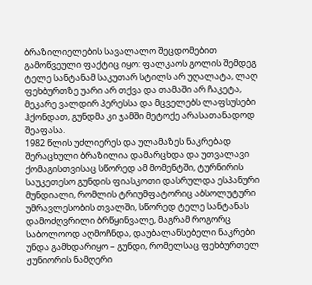ბრაზილიელების სავალალო შეცდომებით გამოწვეული ფაქტიც იყო: ფალკაოს გოლის შემდეგ ტელე სანტანამ საკუთარ სტილს არ უღალატა, ლაღ ფეხბურთზე უარი არ თქვა და თამაში არ ჩაკეტა, მეკარე ვალდირ პერესსა და მცველებს ლაფსუსები ჰქონდათ, გუნდმა კი ჯამში მეტოქე არასათანადოდ შეაფასა.
1982 წლის უძლიერეს და ულამაზეს ნაკრებად შერაცხული ბრაზილია დამარცხდა და უთვალავი ქომაგისთვისაც სწორედ ამ მომენტში, ტურნირის საუკეთესო გუნდის ფიასკოთი დასრულდა ესპანური მუნდიალი, რომლის ტრიუმფატორიც აბსოლუტური უმრავლესობის თვალში, სწორედ ტელე სანტანას დამოძღვრილი ბრწყინვალე, მაგრამ როგორც საბოლოოდ აღმოჩნდა, დაუბალანსებელი ნაკრები უნდა გამხდარიყო – გუნდი, რომელსაც ფეხბურთელ ჟუნიორის ნამღერი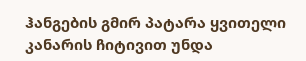ჰანგების გმირ პატარა ყვითელი კანარის ჩიტივით უნდა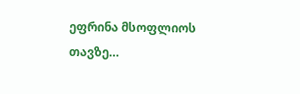ეფრინა მსოფლიოს თავზე…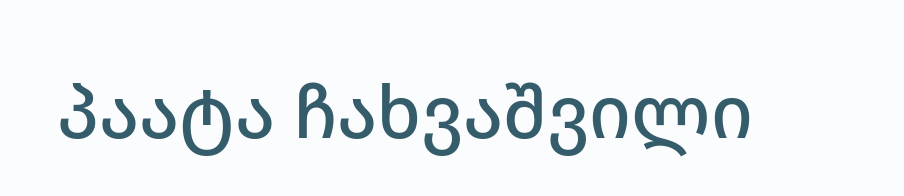პაატა ჩახვაშვილი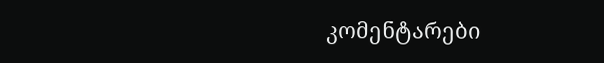კომენტარები